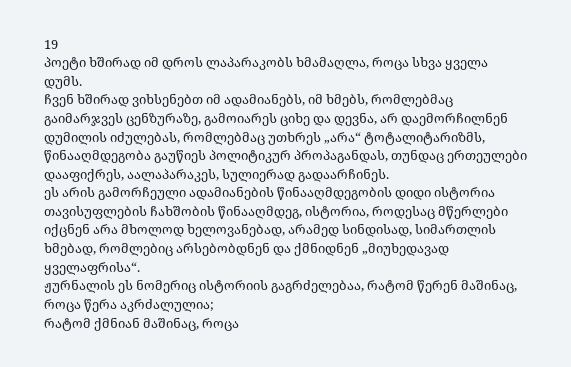19
პოეტი ხშირად იმ დროს ლაპარაკობს ხმამაღლა, როცა სხვა ყველა დუმს.
ჩვენ ხშირად ვიხსენებთ იმ ადამიანებს, იმ ხმებს, რომლებმაც გაიმარჯვეს ცენზურაზე, გამოიარეს ციხე და დევნა, არ დაემორჩილნენ დუმილის იძულებას, რომლებმაც უთხრეს „არა“ ტოტალიტარიზმს, წინააღმდეგობა გაუწიეს პოლიტიკურ პროპაგანდას, თუნდაც ერთეულები დააფიქრეს, აალაპარაკეს, სულიერად გადაარჩინეს.
ეს არის გამორჩეული ადამიანების წინააღმდეგობის დიდი ისტორია თავისუფლების ჩახშობის წინააღმდეგ, ისტორია, როდესაც მწერლები იქცნენ არა მხოლოდ ხელოვანებად, არამედ სინდისად, სიმართლის ხმებად, რომლებიც არსებობდნენ და ქმნიდნენ „მიუხედავად ყველაფრისა“.
ჟურნალის ეს ნომერიც ისტორიის გაგრძელებაა, რატომ წერენ მაშინაც, როცა წერა აკრძალულია;
რატომ ქმნიან მაშინაც, როცა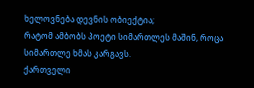ხელოვნება დევნის ობიექტია;
რატომ ამბობს პოეტი სიმართლეს მაშინ, როცა სიმართლე ხმას კარგავს.
ქართველი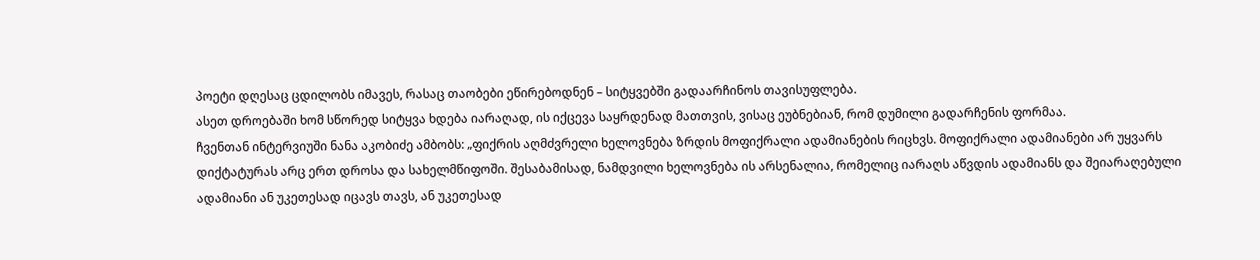პოეტი დღესაც ცდილობს იმავეს, რასაც თაობები ეწირებოდნენ – სიტყვებში გადაარჩინოს თავისუფლება.
ასეთ დროებაში ხომ სწორედ სიტყვა ხდება იარაღად, ის იქცევა საყრდენად მათთვის, ვისაც ეუბნებიან, რომ დუმილი გადარჩენის ფორმაა.
ჩვენთან ინტერვიუში ნანა აკობიძე ამბობს: „ფიქრის აღმძვრელი ხელოვნება ზრდის მოფიქრალი ადამიანების რიცხვს. მოფიქრალი ადამიანები არ უყვარს დიქტატურას არც ერთ დროსა და სახელმწიფოში. შესაბამისად, ნამდვილი ხელოვნება ის არსენალია, რომელიც იარაღს აწვდის ადამიანს და შეიარაღებული ადამიანი ან უკეთესად იცავს თავს, ან უკეთესად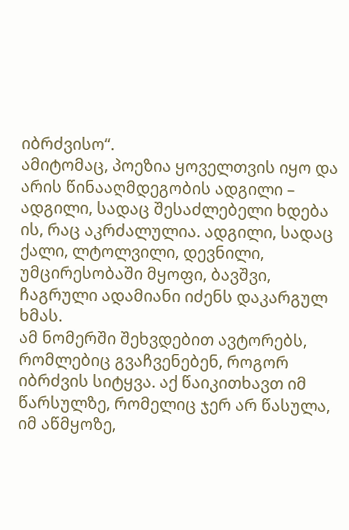იბრძვისო“.
ამიტომაც, პოეზია ყოველთვის იყო და არის წინააღმდეგობის ადგილი – ადგილი, სადაც შესაძლებელი ხდება ის, რაც აკრძალულია. ადგილი, სადაც ქალი, ლტოლვილი, დევნილი, უმცირესობაში მყოფი, ბავშვი, ჩაგრული ადამიანი იძენს დაკარგულ ხმას.
ამ ნომერში შეხვდებით ავტორებს, რომლებიც გვაჩვენებენ, როგორ იბრძვის სიტყვა. აქ წაიკითხავთ იმ წარსულზე, რომელიც ჯერ არ წასულა, იმ აწმყოზე,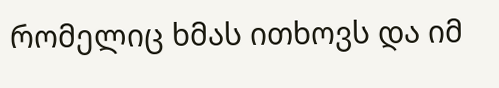რომელიც ხმას ითხოვს და იმ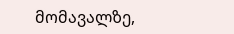მომავალზე,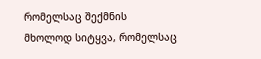რომელსაც შექმნის მხოლოდ სიტყვა, რომელსაც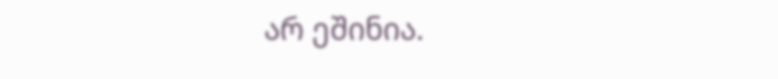არ ეშინია.